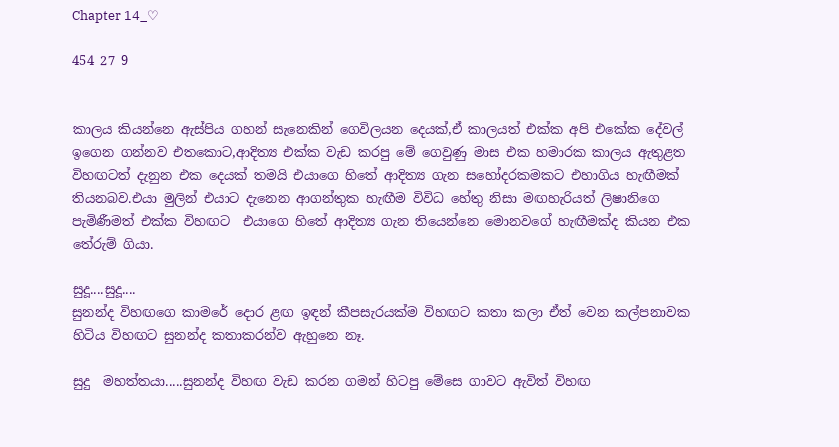Chapter 14_♡

454 27 9


කාලය කියන්නෙ ඇස්පිය ගහන් සැනෙකින් ගෙවිලයන දෙයක්,ඒ කාලයත් එක්ක අපි එකේක දේවල් ඉගෙන ගන්නව එතකොට,ආදිත්‍ය එක්ක වැඩ කරපු මේ ගෙවුණු මාස එක හමාරක කාලය ඇතුළත  විහඟටත් දැනුන එක දෙයක් තමයි එයාගෙ හිතේ ආදිත්‍ය ගැන සහෝදරකමකට එහාගිය හැඟීමක් තියනබව.එයා මුලින් එයාට දැනෙන ආගන්තුක හැඟීම විවිධ හේතු නිසා මඟහැරියත් ලිෂානිගෙ පැමිණීමත් එක්ක විහඟට  එයාගෙ හිතේ ආදිත්‍ය ගැන තියෙන්නෙ මොනවගේ හැඟීමක්ද කියන එක තේරුම් ගියා.

සුදූ....සුදූ....
සුනන්ද විහඟගෙ කාමරේ දොර ළඟ ඉඳන් කීපසැරයක්ම විහඟට කතා කලා ඒත් වෙන කල්පනාවක හිටිය විහඟට සුනන්ද කතාකරන්ව ඇහුනෙ නෑ.

සුදු  මහත්තයා.....සුනන්ද විහඟ වැඩ කරන ගමන් හිටපු මේසෙ ගාවට ඇවිත් විහඟ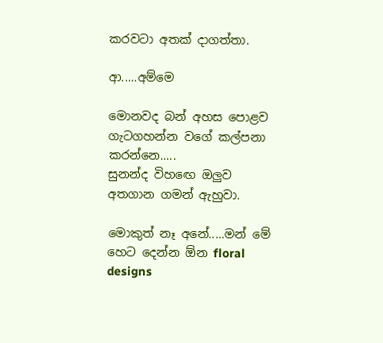කරවටා අතක් දාගත්තා.

ආ.....අම්මෙ

මොනවද බන් අහස පොළව ගැටගහන්න වගේ කල්පනා කරන්නෙ.....
සුනන්ද විහඟෙ ඔලුව අතගාන ගමන් ඇහුවා.

මොකුත් නෑ අනේ.....මන් මේ හෙට දෙන්න ඕන floral designs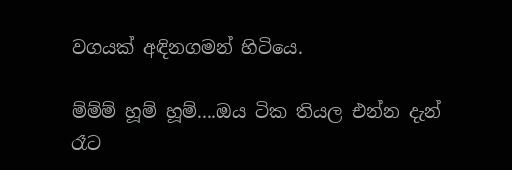වගයක් අඳිනගමන් හිටියෙ.

ම්ම්ම් හූම් හූම්....ඔය ටික තියල එන්න දැන් රෑට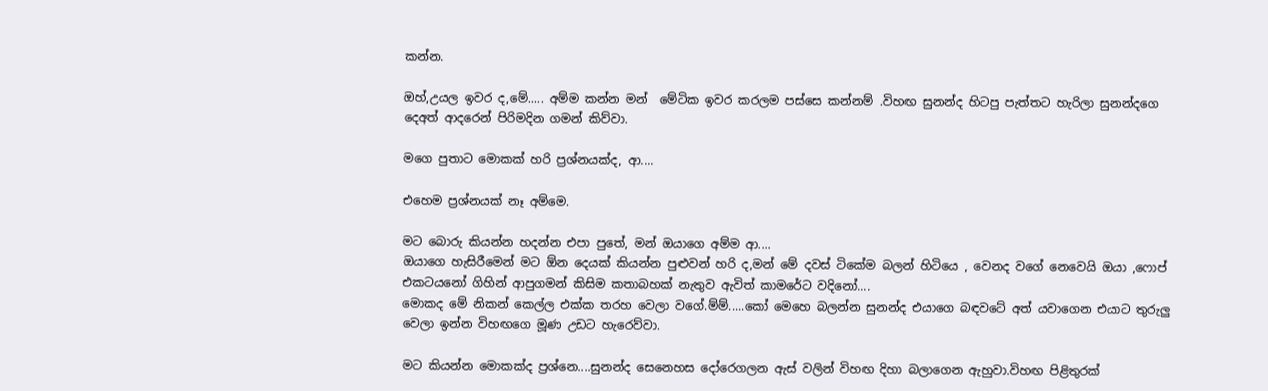කන්න.

ඔහ්,උයල ඉවර ද,මේ..... අම්ම කන්න මන්  මේටික ඉවර කරලම පස්සෙ කන්නම් .විහඟ සුනන්ද හිටපු පැත්තට හැරිලා සුනන්දගෙ දෙඅත් ආදරෙන් පිරිමදින ගමන් කිව්වා.

මගෙ පුතාට මොකක් හරි ප්‍රශ්නයක්ද, ආ....

එහෙම ප්‍රශ්නයක් නෑ අම්මෙ.

මට බොරු කියන්න හදන්න එපා පුතේ, මන් ඔයාගෙ අම්ම ආ....
ඔයාගෙ හැසිරීමෙන් මට ඕන දෙයක් කියන්න පුළුවන් හරි ද,මන් මේ දවස් ටිකේම බලන් හිටියෙ , වෙනද වගේ නෙවෙයි ඔයා ,ෆොප් එකටයනෝ ගිහින් ආපුගමන් කිසිම කතාබහක් නැතුව ඇවිත් කාමරේට වදිනෝ....
මොකද මේ නිකන් කෙල්ල එක්ක තරහ වෙලා වගේ.ම්ම්.....කෝ මෙහෙ බලන්න සුනන්ද එයාගෙ බඳවටේ අත් යවාගෙන එයාට තුරුලු වෙලා ඉන්න විහඟගෙ මූණ උඩට හැරෙව්වා.

මට කියන්න මොකක්ද ප්‍රශ්නෙ....සුනන්ද සෙනෙහස දෝරෙගලන ඇස් වලින් විහඟ දිහා බලාගෙන ඇහුවා.විහඟ පිළිතුරක්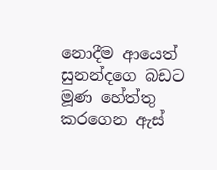නොදීම ආයෙත් සුනන්දගෙ බඩට මූණ හේත්තු කරගෙන ඇස්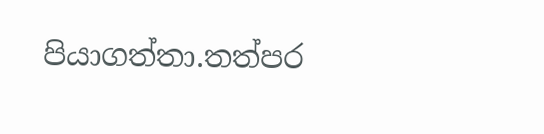පියාගත්තා.තත්පර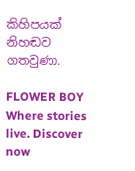කිහිපයක් නිහඬව ගතවුණා.

FLOWER BOY Where stories live. Discover now